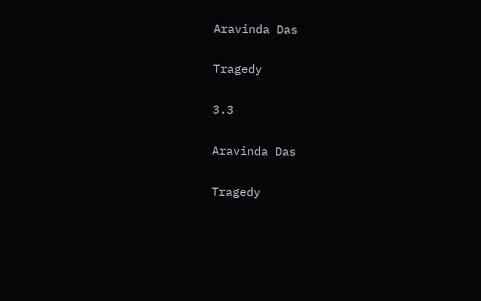Aravinda Das

Tragedy

3.3

Aravinda Das

Tragedy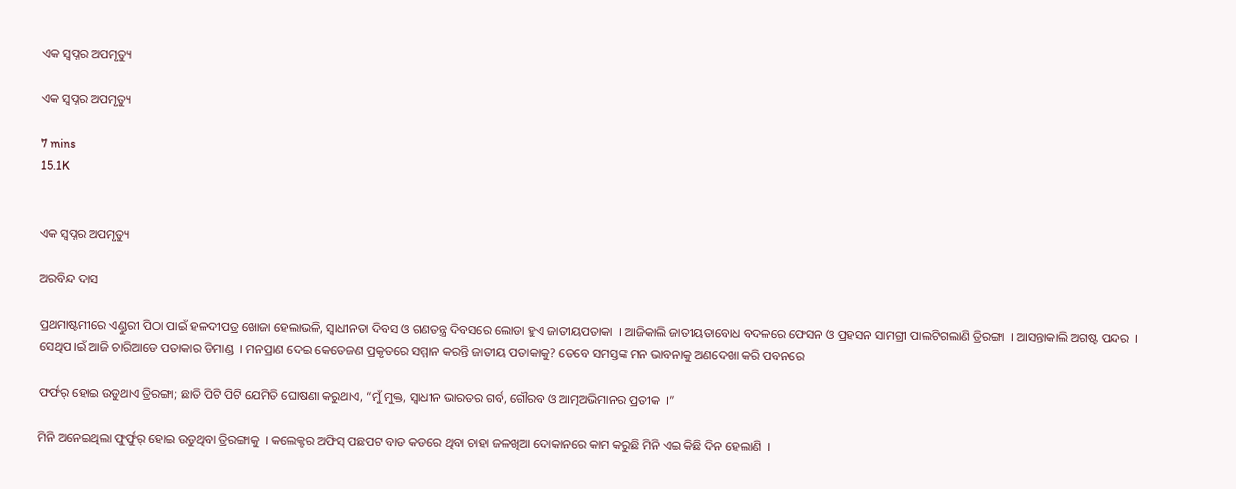ଏକ ସ୍ୱପ୍ନର ଅପମୃତ୍ୟୁ

ଏକ ସ୍ୱପ୍ନର ଅପମୃତ୍ୟୁ

7 mins
15.1K


ଏକ ସ୍ୱପ୍ନର ଅପମୃତ୍ୟୁ

ଅରବିନ୍ଦ ଦାସ

ପ୍ରଥମାଷ୍ଟମୀରେ ଏଣ୍ଡୁରୀ ପିଠା ପାଇଁ ହଳଦୀପତ୍ର ଖୋଜା ହେଲାଭଳି, ସ୍ୱାଧୀନତା ଦିବସ ଓ ଗଣତନ୍ତ୍ର ଦିବସରେ ଲୋଡା ହୁଏ ଜାତୀୟପତାକା  । ଆଜିକାଲି ଜାତୀୟତାବୋଧ ବଦଳରେ ଫେସନ ଓ ପ୍ରହସନ ସାମଗ୍ରୀ ପାଲଟିଗଲାଣି ତ୍ରିରଙ୍ଗା  । ଆସନ୍ତାକାଲି ଅଗଷ୍ଟ ପନ୍ଦର  । ସେଥିପ।ଇଁ ଆଜି ଚାରିଆଡେ ପତାକାର ଡିମାଣ୍ଡ  । ମନପ୍ରାଣ ଦେଇ କେତେଜଣ ପ୍ରକୃତରେ ସମ୍ମାନ କରନ୍ତି ଜାତୀୟ ପତାକାକୁ? ତେବେ ସମସ୍ତଙ୍କ ମନ ଭାବନାକୁ ଅଣଦେଖା କରି ପବନରେ

ଫର୍ଫର୍ ହୋଇ ଉଡୁଥାଏ ତ୍ରିରଙ୍ଗା; ଛାତି ପିଟି ପିଟି ଯେମିତି ଘୋଷଣା କରୁଥାଏ, “ମୁଁ ମୁକ୍ତ, ସ୍ୱାଧୀନ ଭାରତର ଗର୍ବ, ଗୌରବ ଓ ଆତ୍ମଅଭିମାନର ପ୍ରତୀକ  ।”

ମିନି ଅନେଇଥିଲା ଫୁର୍ଫୁର୍ ହୋଇ ଉଡୁଥିବା ତ୍ରିରଙ୍ଗାକୁ  । କଲେକ୍ଟର ଅଫିସ୍ ପଛପଟ ବାଡ କଡରେ ଥିବା ଚାହା ଜଳଖିଆ ଦୋକାନରେ କାମ କରୁଛି ମିନି ଏଇ କିଛି ଦିନ ହେଲାଣି  ।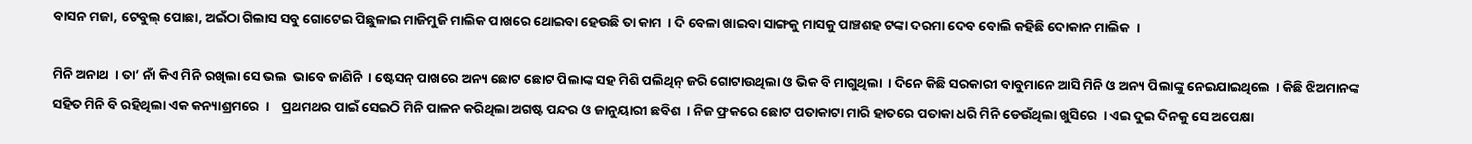ବାସନ ମଜା, ଟେବୁଲ୍ ପୋଛା, ଅଇଁଠା ଗିଲାସ ସବୁ ଗୋଟେଇ ପିଛୁଳାଇ ମାଜିମୁଜି ମାଲିକ ପାଖରେ ଥୋଇବା ହେଉଛି ତା କାମ  । ଦି ବେଳା ଖାଇବା ସାଙ୍ଗକୁ ମାସକୁ ପାଞ୍ଚଶହ ଟଙ୍କା ଦରମା ଦେବ ବୋଲି କହିଛି ଦୋକାନ ମାଲିକ  ।

ମିନି ଅନାଥ  । ତା’ ନାଁ କିଏ ମିନି ରଖିଲା ସେ ଭଲ  ଭାବେ ଜାଣିନି  । ଷ୍ଟେସନ୍ ପାଖରେ ଅନ୍ୟ ଛୋଟ ଛୋଟ ପିଲାଙ୍କ ସହ ମିଶି ପଲିଥିନ୍ ଜରି ଗୋଟାଉଥିଲା ଓ ଭିକ ବି ମାଗୁଥିଲା  । ଦିନେ କିଛି ସରକାରୀ ବାବୁମାନେ ଆସି ମିନି ଓ ଅନ୍ୟ ପିଲାଙ୍କୁ ନେଇଯାଇଥିଲେ  । କିଛି ଝିଅମାନଙ୍କ ସହିତ ମିନି ବି ରହିଥିଲା ଏକ କନ୍ୟାଶ୍ରମରେ  ।    ପ୍ରଥମଥର ପାଇଁ ସେଇଠି ମିନି ପାଳନ କରିଥିଲା ଅଗଷ୍ଟ ପନ୍ଦର ଓ ଜାନୁୟାରୀ ଛବିଶ  । ନିଜ ଫ୍ରକରେ ଛୋଟ ପତାକାଟା ମାରି ହାତରେ ପତାକା ଧରି ମିନି ଡେଉଁଥିଲା ଖୁସିରେ  । ଏଇ ଦୁଇ ଦିନକୁ ସେ ଅପେକ୍ଷା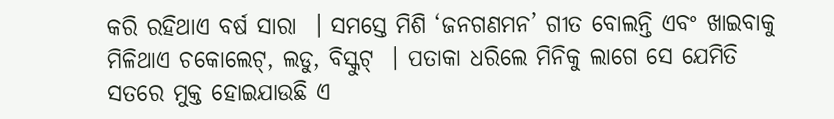କରି ରହିଥାଏ ବର୍ଷ ସାରା  । ସମସ୍ତେ ମିଶି ‘ଜନଗଣମନ’ ଗୀତ ବୋଲନ୍ତି ଏବଂ ଖାଇବାକୁ ମିଳିଥାଏ ଚକୋଲେଟ୍, ଲଡୁ, ବିସ୍କୁଟ୍  । ପତାକା ଧରିଲେ ମିନିକୁ ଲାଗେ ସେ ଯେମିତି ସତରେ ମୁକ୍ତ ହୋଇଯାଉଛି ଏ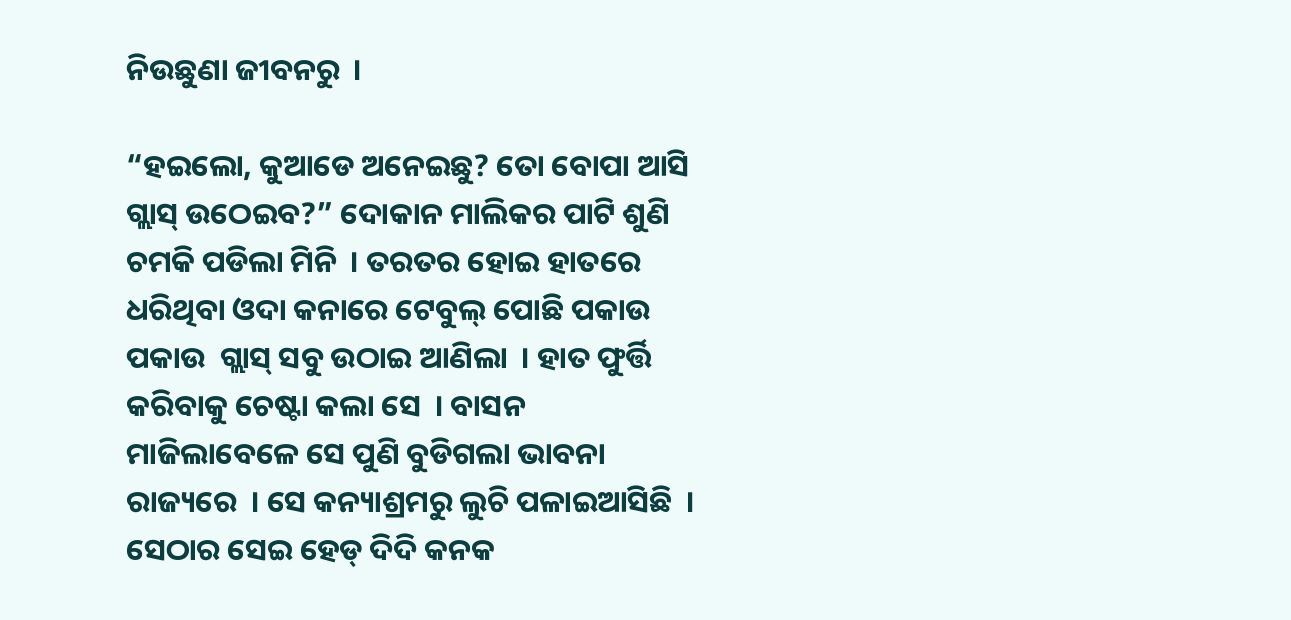ନିଉଛୁଣା ଜୀବନରୁ  ।

“ହଇଲୋ, କୁଆଡେ ଅନେଇଛୁ? ତୋ ବୋପା ଆସି ଗ୍ଲାସ୍ ଉଠେଇବ?” ଦୋକାନ ମାଲିକର ପାଟି ଶୁଣି ଚମକି ପଡିଲା ମିନି  । ତରତର ହୋଇ ହାତରେ ଧରିଥିବା ଓଦା କନାରେ ଟେବୁଲ୍ ପୋଛି ପକାଉ ପକାଉ  ଗ୍ଲାସ୍ ସବୁ ଉଠାଇ ଆଣିଲା  । ହାତ ଫୁର୍ତ୍ତି କରିବାକୁ ଚେଷ୍ଟା କଲା ସେ  । ବାସନ ମାଜିଲାବେଳେ ସେ ପୁଣି ବୁଡିଗଲା ଭାବନା ରାଜ୍ୟରେ  । ସେ କନ୍ୟାଶ୍ରମରୁ ଲୁଚି ପଳାଇଆସିଛି  । ସେଠାର ସେଇ ହେଡ୍ ଦିଦି କନକ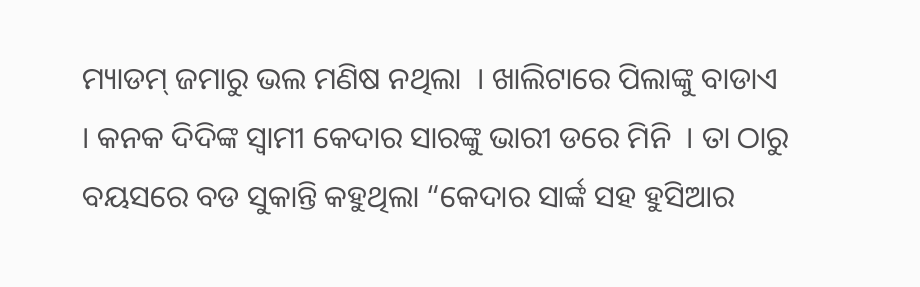ମ୍ୟାଡମ୍ ଜମାରୁ ଭଲ ମଣିଷ ନଥିଲା  । ଖାଲିଟାରେ ପିଲାଙ୍କୁ ବାଡାଏ  । କନକ ଦିଦିଙ୍କ ସ୍ୱାମୀ କେଦାର ସାରଙ୍କୁ ଭାରୀ ଡରେ ମିନି  । ତା ଠାରୁ ବୟସରେ ବଡ ସୁକାନ୍ତି କହୁଥିଲା “କେଦାର ସାର୍ଙ୍କ ସହ ହୁସିଆର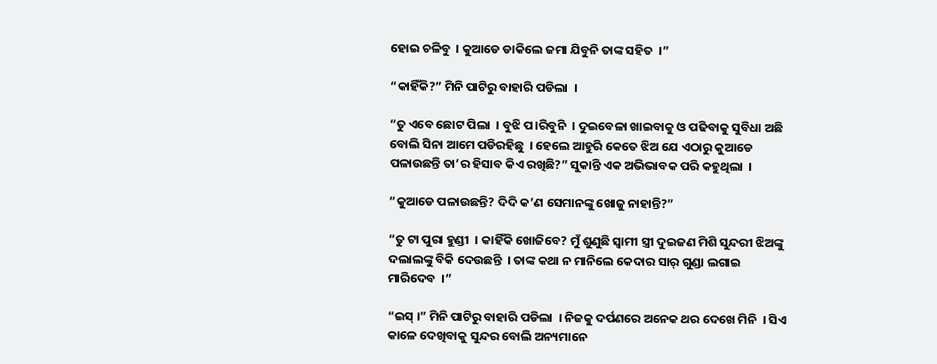ହୋଇ ଚଳିବୁ  । କୁଆଡେ ଡାକିଲେ ଜମା ଯିବୁନି ତାଙ୍କ ସହିତ  ।”

“କାହିଁକି?” ମିନି ପାଟିରୁ ବାହାରି ପଡିଲା  ।

“ତୁ ଏବେ ଛୋଟ ପିଲା  । ବୁଝି ପ।ରିବୁନି  । ଦୁଇବେଳା ଖାଇବାକୁ ଓ ପଢିବାକୁ ସୁବିଧା ଅଛି ବୋଲି ସିନା ଆମେ ପଡିରହିଛୁ  । ହେଲେ ଆହୁରି କେତେ ଝିଅ ଯେ ଏଠାରୁ କୁଆଡେ ପଳାଉଛନ୍ତି ତା’ର ହିସାବ କିଏ ରଖିଛି?” ସୁକାନ୍ତି ଏକ ଅଭିଭାବକ ପରି କହୁଥିଲା  ।

“କୁଆଡେ ପଳାଉଛନ୍ତି? ଦିଦି କ’ଣ ସେମାନଙ୍କୁ ଖୋଜୁ ନାହାନ୍ତି?”

“ତୁ ଟା ପୁରା ହୁଣ୍ଡୀ  । କାହିଁକି ଖୋଜିବେ? ମୁଁ ଶୁଣୁଛି ସ୍ୱାମୀ ସ୍ତ୍ରୀ ଦୁଇଜଣ ମିଶି ସୁନ୍ଦରୀ ଝିଅଙ୍କୁ ଦଲାଲଙ୍କୁ ବିକି ଦେଉଛନ୍ତି  । ତାଙ୍କ କଥା ନ ମାନିଲେ କେଦାର ସାର୍ ଗୁଣ୍ଡା ଲଗାଇ
ମାରିଦେବ  ।”

“ଇସ୍ ।” ମିନି ପାଟିରୁ ବାହାରି ପଡିଲା  । ନିଜକୁ ଦର୍ପଣରେ ଅନେକ ଥର ଦେଖେ ମିନି  । ସିଏ କାଳେ ଦେଖିବାକୁ ସୁନ୍ଦର ବୋଲି ଅନ୍ୟମାନେ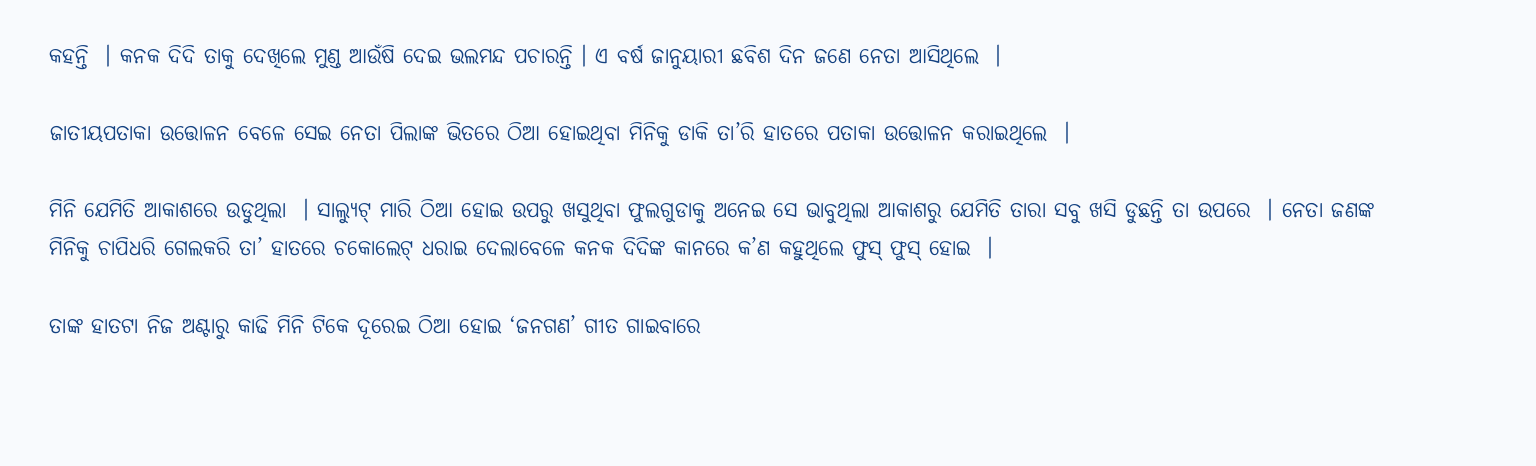କହନ୍ତି  । କନକ ଦିଦି ତାକୁ ଦେଖିଲେ ମୁଣ୍ଡ ଆଉଁଷି ଦେଇ ଭଲମନ୍ଦ ପଚାରନ୍ତି । ଏ ବର୍ଷ ଜାନୁୟାରୀ ଛବିଶ ଦିନ ଜଣେ ନେତା ଆସିଥିଲେ  ।

ଜାତୀୟପତାକା ଉତ୍ତୋଳନ ବେଳେ ସେଇ ନେତା ପିଲାଙ୍କ ଭିତରେ ଠିଆ ହୋଇଥିବା ମିନିକୁ ଡାକି ତା’ରି ହାତରେ ପତାକା ଉତ୍ତୋଳନ କରାଇଥିଲେ  ।

ମିନି ଯେମିତି ଆକାଶରେ ଉଡୁଥିଲା  । ସାଲ୍ୟୁଟ୍ ମାରି ଠିଆ ହୋଇ ଉପରୁ ଖସୁଥିବା ଫୁଲଗୁଡାକୁ ଅନେଇ ସେ ଭାବୁଥିଲା ଆକାଶରୁ ଯେମିତି ତାରା ସବୁ ଖସି ଡୁଛନ୍ତି ତା ଉପରେ  । ନେତା ଜଣଙ୍କ ମିନିକୁ ଚାପିଧରି ଗେଲକରି ତା’ ହାତରେ ଚକୋଲେଟ୍ ଧରାଇ ଦେଲାବେଳେ କନକ ଦିଦିଙ୍କ କାନରେ କ’ଣ କହୁଥିଲେ ଫୁସ୍ ଫୁସ୍ ହୋଇ  ।

ତାଙ୍କ ହାତଟା ନିଜ ଅଣ୍ଟାରୁ କାଢି ମିନି ଟିକେ ଦୂରେଇ ଠିଆ ହୋଇ ‘ଜନଗଣ’ ଗୀତ ଗାଇବାରେ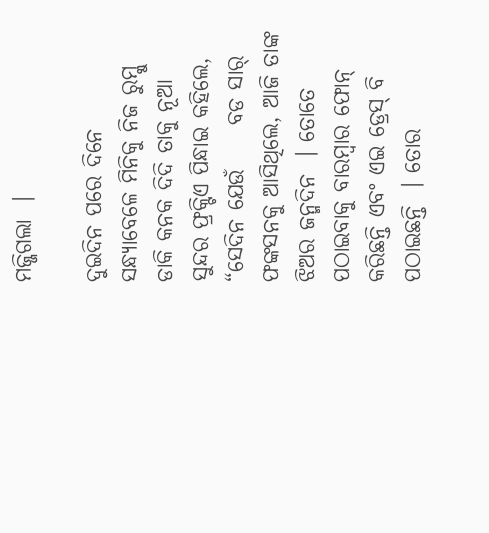ମଜ୍ଜିଗଲା  ।

ଦୁଇଦିନ ପରେ ଦିନେ ସନ୍ଧ୍ୟାବେଳେ ମିନିକୁ ନିଜ ରୁମ୍କୁ ଡାକି କନକ ଦିଦି ତାକୁ ନୂଆ ସୁନ୍ଦର ଫ୍ରକ୍ଟିଏ ପିନ୍ଧାଇ କହିଲେ, “ସେଦିନ ଯେଉଁ     ବଡ ସାର୍ ଫଙ୍କସନକୁ ଆସିଥିଲେ, ଆଜି ତାଙ୍କ ଝିଅର ଜନ୍ମଦିନ  । ତୋତେ ପଠାଇବାକୁ ବାରମ୍ବାର ଫୋନ୍ କରିଛନ୍ତି ଏବଂ ଏଇ ଡ୍ରେସ୍ ବି ପଠାଇଛନ୍ତି  । ତୋର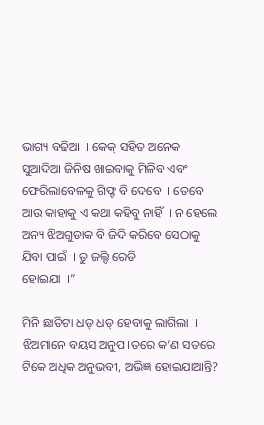ଭାଗ୍ୟ ବଢିଆ  । କେକ୍ ସହିତ ଅନେକ ସୁଆଦିଆ ଜିନିଷ ଖାଇବାକୁ ମିଳିବ ଏବଂ ଫେରିଲାବେଳକୁ ଗିଫ୍ଟ ବି ଦେବେ  । ତେବେ ଆଉ କାହାକୁ ଏ କଥା କହିବୁ ନାହିଁ  । ନ ହେଲେ ଅନ୍ୟ ଝିଅଗୁଡାକ ବି ଜିଦି କରିବେ ସେଠାକୁ ଯିବା ପାଇଁ  । ତୁ ଜଲ୍ଦି ରେଡି
ହୋଇଯା  ।”

ମିନି ଛାତିଟା ଧଡ୍ ଧଡ୍ ହେବାକୁ ଲାଗିଲା  । ଝିଅମାନେ ବୟସ ଅନୁପ।ତରେ କ’ଣ ସତରେ ଟିକେ ଅଧିକ ଅନୁଭବୀ, ଅଭିଜ୍ଞ ହୋଇଯାଆନ୍ତି?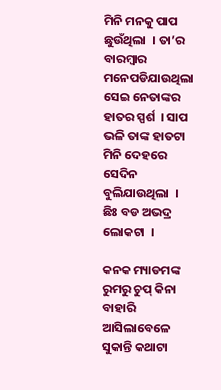ମିନି ମନକୁ ପାପ ଛୁଉଁଥିଲା  । ତା’ର ବାରମ୍ବାର ମନେପଡିଯାଉଥିଲା ସେଇ ନେତାଙ୍କର ହାତର ସ୍ପର୍ଶ  । ସାପ        ଭଳି ତାଙ୍କ ହାତଟା ମିନି ଦେହରେ ସେଦିନ   ବୁଲିଯାଉଥିଲା  । ଛିଃ ବଡ ଅଭଦ୍ର ଲୋକଟା  ।

କନକ ମ୍ୟାଡମଙ୍କ ରୁମରୁ ଚୁପ୍ କିନା ବାହାରି ଆସିଲାବେଳେ ସୁକାନ୍ତି କଥାଟା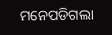ମନେପଡିଗଲା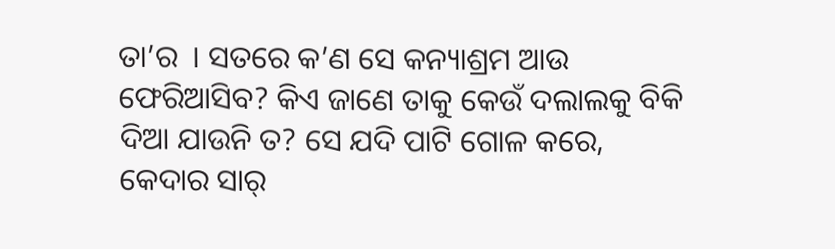ତା’ର  । ସତରେ କ’ଣ ସେ କନ୍ୟାଶ୍ରମ ଆଉ ଫେରିଆସିବ? କିଏ ଜାଣେ ତାକୁ କେଉଁ ଦଲାଲକୁ ବିକି ଦିଆ ଯାଉନି ତ? ସେ ଯଦି ପାଟି ଗୋଳ କରେ, କେଦାର ସାର୍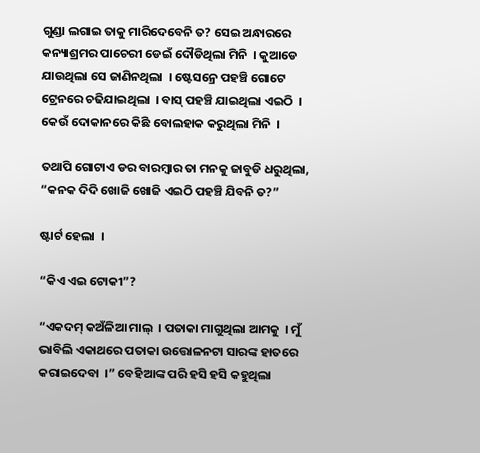ଗୁଣ୍ଡା ଲଗାଇ ତାକୁ ମାରିଦେବେନି ତ? ସେଇ ଅନ୍ଧାରରେ କନ୍ୟାଶ୍ରମର ପାଚେରୀ ଡେଇଁ ଦୌଡିଥିଲା ମିନି  । କୁଆଡେ ଯାଉଥିଲା ସେ ଜାଣିନଥିଲା  । ଷ୍ଟେସନ୍ରେ ପହଞ୍ଚି ଗୋଟେ ଟ୍ରେନରେ ଚଢିଯାଇଥିଲା  । ବାସ୍ ପହଞ୍ଚି ଯାଇଥିଲା ଏଇଠି  । କେଉଁ ଦୋକାନରେ କିଛି ବୋଲହାକ କରୁଥିଲା ମିନି  ।

ତଥାପି ଗୋଟାଏ ଡର ବାରମ୍ବାର ତା ମନକୁ ଜାବୁଡି ଧରୁଥିଲା, “କନକ ଦିଦି ଖୋଜି ଖୋଜି ଏଇଠି ପହଞ୍ଚି ଯିବନି ତ?”

ଷ୍ଟାର୍ଟ ହେଲା  ।

“କିଏ ଏଇ ଟୋକୀ”?

“ଏକଦମ୍ କଅଁଳିଆ ମାଲ୍  । ପତାକା ମାଗୁଥିଲା ଆମକୁ  । ମୁଁ ଭାବିଲି ଏକାଥରେ ପତାକା ଉତ୍ତୋଳନଟା ସାରଙ୍କ ହାତରେ କରାଇଦେବା  ।” ବେହିଆଙ୍କ ପରି ହସି ହସି କହୁଥିଲା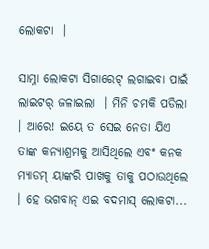ଲୋକଟା  ।

ସାମ୍ନା ଲୋକଟା ସିଗାରେଟ୍ ଲଗାଇବା ପାଇଁ ଲାଇଟର୍ ଜଳାଇଲା  । ମିନି ଚମକି ପଡିଲା । ଆରେ! ଇୟେ ତ ସେଇ ନେତା ଯିଏ ତାଙ୍କ କନ୍ୟାଶ୍ରମକୁ ଆସିଥିଲେ ଏବଂ କନକ ମ୍ୟାଡମ୍ ୟାଙ୍କରି ପାଖକୁ ତାକୁ ପଠାଉଥିଲେ  । ହେ ଭଗବାନ୍ ଏଇ ବଦମାସ୍ ଲୋକଟା...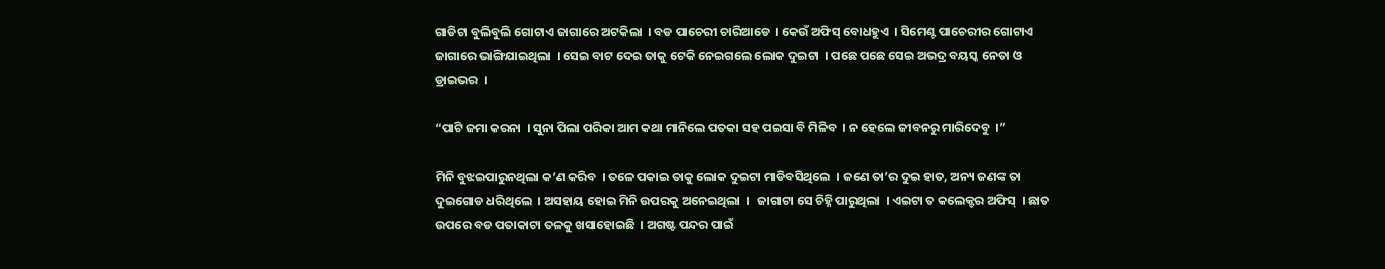ଗାଡିଟା ବୁଲିବୁଲି ଗୋଟାଏ ଜାଗାରେ ଅଟକିଲା  । ବଡ ପାଚେରୀ ଚାରିଆଡେ  । କେଉଁ ଅଫିସ୍ ବୋଧହୁଏ  । ସିମେଣ୍ଟ ପାଚେରୀର ଗୋଟାଏ ଜାଗାରେ ଭାଙ୍ଗିଯାଇଥିଲା  । ସେଇ ବାଟ ଦେଇ ତାକୁ ଟେକି ନେଇଗଲେ ଲୋକ ଦୁଇଟା  । ପଛେ ପଛେ ସେଇ ଅଭଦ୍ର ବୟସ୍କ ନେତା ଓ ଡ୍ରାଇଭର  ।

“ପାଟି ଜମା କରନା  । ସୁନା ପିଲା ପରିକା ଆମ କଥା ମାନିଲେ ପତକା ସହ ପଇସା ବି ମିଳିବ  । ନ ହେଲେ ଜୀବନରୁ ମାରିଦେବୁ  ।”

ମିନି ବୁଝଇପାରୁନଥିଲା କ’ଣ କରିବ  । ତଳେ ପକାଇ ତାକୁ ଲୋକ ଦୁଇଟା ମାଡିବସିଥିଲେ  । ଜଣେ ତା’ର ଦୁଇ ହାତ, ଅନ୍ୟ ଜଣଙ୍କ ତା        ଦୁଇଗୋଡ ଧରିଥିଲେ  । ଅସହାୟ ହୋଇ ମିନି ଉପରକୁ ଅନେଇଥିଲା  ।   ଜାଗାଟା ସେ ଚିହ୍ନି ପାରୁଥିଲା  । ଏଇଟା ତ କଲେକ୍ଟର ଅଫିସ୍  । ଛାତ ଉପରେ ବଡ ପତାକାଟା ତଳକୁ ଖସାହୋଇଛି  । ଅଗଷ୍ଟ ପନ୍ଦର ପାଇଁ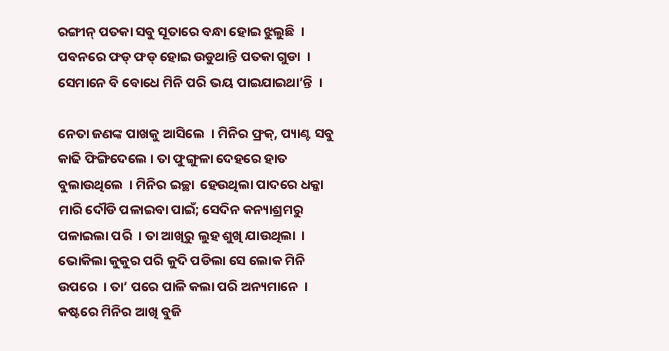ରଙ୍ଗୀନ୍ ପତକା ସବୁ ସୂତାରେ ବନ୍ଧା ହୋଇ ଝୁଲୁଛି  । ପବନରେ ଫଡ୍ ଫଡ୍ ହୋଇ ଉଡୁଥାନ୍ତି ପତକା ଗୁଡା  । ସେମାନେ ବି ବୋଧେ ମିନି ପରି ଭୟ ପାଇଯାଇଥା’ନ୍ତି  ।

ନେତା ଜଣଙ୍କ ପାଖକୁ ଆସିଲେ  । ମିନିର ଫ୍ରକ୍, ପ୍ୟାଣ୍ଟ ସବୁ କାଢି ଫିଙ୍ଗିଦେଲେ । ତା ଫୁଙ୍ଗୁଳା ଦେହରେ ହାତ ବୁଲାଉଥିଲେ  । ମିନିର ଇଚ୍ଛା  ହେଉଥିଲା ପାଦରେ ଧକ୍କା     ମାରି ଦୌଡି ପଳାଇବା ପାଇଁ; ସେଦିନ କନ୍ୟାଶ୍ରମରୁ ପଳାଇଲା ପରି  । ତା ଆଖିରୁ ଲୁହ ଶୁଖି ଯାଉଥିଲା  । ଭୋକିଲା କୁକୁର ପରି କୁଦି ପଡିଲା ସେ ଲୋକ ମିନି ଉପରେ  । ତା’ ପରେ ପାଳି କଲା ପରି ଅନ୍ୟମାନେ  । କଷ୍ଟରେ ମିନିର ଆଖି ବୁଜି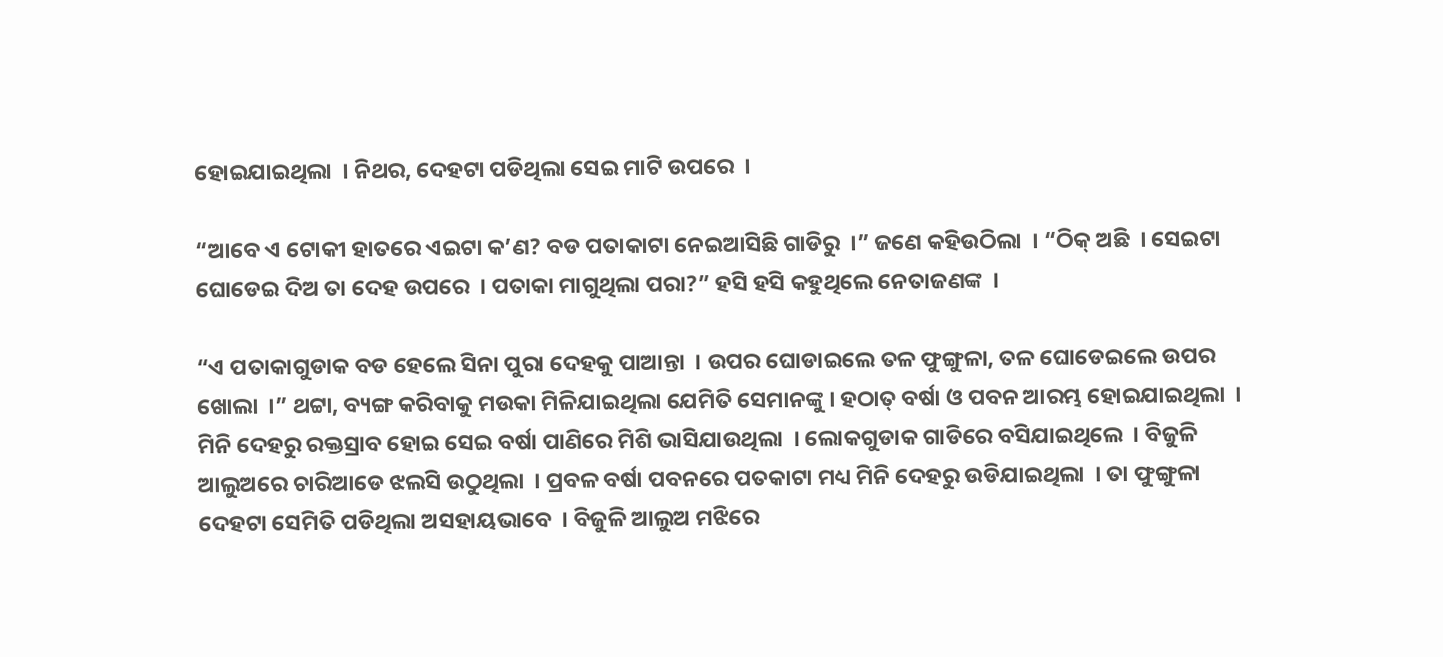ହୋଇଯାଇଥିଲା  । ନିଥର, ଦେହଟା ପଡିଥିଲା ସେଇ ମାଟି ଉପରେ  ।

“ଆବେ ଏ ଟୋକୀ ହାତରେ ଏଇଟା କ’ଣ? ବଡ ପତାକାଟା ନେଇଆସିଛି ଗାଡିରୁ  ।” ଜଣେ କହିଉଠିଲା  । “ଠିକ୍ ଅଛି  । ସେଇଟା ଘୋଡେଇ ଦିଅ ତା ଦେହ ଉପରେ  । ପତାକା ମାଗୁଥିଲା ପରା?” ହସି ହସି କହୁଥିଲେ ନେତାଜଣଙ୍କ  ।

“ଏ ପତାକାଗୁଡାକ ବଡ ହେଲେ ସିନା ପୁରା ଦେହକୁ ପାଆନ୍ତା  । ଉପର ଘୋଡାଇଲେ ତଳ ଫୁଙ୍ଗୁଳା, ତଳ ଘୋଡେଇଲେ ଉପର ଖୋଲା  ।” ଥଟ୍ଟା, ବ୍ୟଙ୍ଗ କରିବାକୁ ମଉକା ମିଳିଯାଇଥିଲା ଯେମିତି ସେମାନଙ୍କୁ । ହଠାତ୍ ବର୍ଷା ଓ ପବନ ଆରମ୍ଭ ହୋଇଯାଇଥିଲା  । ମିନି ଦେହରୁ ରକ୍ତସ୍ରାବ ହୋଇ ସେଇ ବର୍ଷା ପାଣିରେ ମିଶି ଭାସିଯାଉଥିଲା  । ଲୋକଗୁଡାକ ଗାଡିରେ ବସିଯାଇଥିଲେ  । ବିଜୁଳି ଆଲୁଅରେ ଚାରିଆଡେ ଝଲସି ଉଠୁଥିଲା  । ପ୍ରବଳ ବର୍ଷା ପବନରେ ପତକାଟା ମଧ୍ୟ ମିନି ଦେହରୁ ଉଡିଯାଇଥିଲା  । ତା ଫୁଙ୍ଗୁଳା ଦେହଟା ସେମିତି ପଡିଥିଲା ଅସହାୟଭାବେ  । ବିଜୁଳି ଆଲୁଅ ମଝିରେ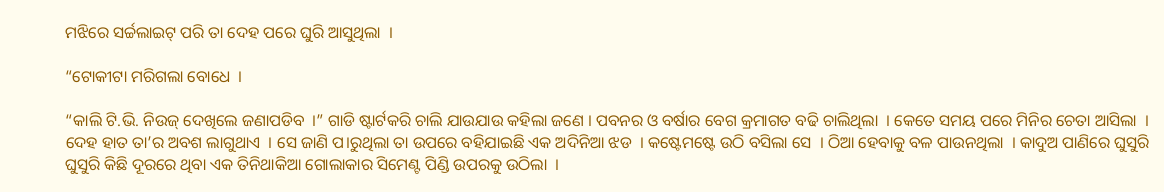ମଝିରେ ସର୍ଚ୍ଚଲାଇଟ୍ ପରି ତା ଦେହ ପରେ ଘୁରି ଆସୁଥିଲା  ।

“ଟୋକୀଟା ମରିଗଲା ବୋଧେ  ।

“କାଲି ଟି.ଭି. ନିଉଜ୍ ଦେଖିଲେ ଜଣାପଡିବ  ।” ଗାଡି ଷ୍ଟାର୍ଟକରି ଚାଲି ଯାଉଯାଉ କହିଲା ଜଣେ । ପବନର ଓ ବର୍ଷାର ବେଗ କ୍ରମାଗତ ବଢି ଚାଲିଥିଲା  । କେତେ ସମୟ ପରେ ମିନିର ଚେତା ଆସିଲା  । ଦେହ ହାତ ତା’ର ଅବଶ ଲାଗୁଥାଏ  । ସେ ଜାଣି ପ।ରୁଥିଲା ତା ଉପରେ ବହିଯାଇଛି ଏକ ଅଦିନିଆ ଝଡ  । କଷ୍ଟେମଷ୍ଟେ ଉଠି ବସିଲା ସେ  । ଠିଆ ହେବାକୁ ବଳ ପାଉନଥିଲା  । କାଦୁଅ ପାଣିରେ ଘୁସୁରି ଘୁସୁରି କିଛି ଦୂରରେ ଥିବା ଏକ ତିନିଥାକିଆ ଗୋଲାକାର ସିମେଣ୍ଟ ପିଣ୍ଡି ଉପରକୁ ଉଠିଲା  ।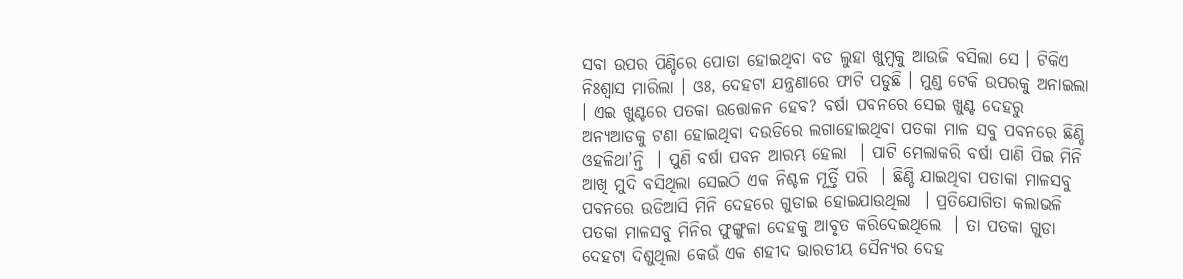ସବା ଉପର ପିଣ୍ଡିରେ ପୋତା ହୋଇଥିବା ବଡ ଲୁହା ଖୁମ୍ବକୁ ଆଉଜି ବସିଲା ସେ । ଟିକିଏ ନିଃଶ୍ୱାସ ମାରିଲା । ଓଃ, ଦେହଟା ଯନ୍ତ୍ରଣାରେ ଫାଟି ପଡୁଛି । ମୁଣ୍ଡ ଟେକି ଉପରକୁ ଅନାଇଲା  । ଏଇ ଖୁଣ୍ଟରେ ପତକା ଉତ୍ତୋଳନ ହେବ? ବର୍ଷା ପବନରେ ସେଇ ଖୁଣ୍ଟ ଦେହରୁ ଅନ୍ୟଆଡକୁ ଟଣା ହୋଇଥିବା ଦଉଡିରେ ଲଗାହୋଇଥିବା ପତକା ମାଳ ସବୁ ପବନରେ ଛିଣ୍ଡି ଓହଳିଥା’ନ୍ତି  । ପୁଣି ବର୍ଷା ପବନ ଆରମ୍ଭ ହେଲା  । ପାଟି ମେଲାକରି ବର୍ଷା ପାଣି ପିଇ ମିନି ଆଖି ମୁଦି ବସିଥିଲା ସେଇଠି ଏକ ନିଶ୍ଚଳ ମୂର୍ତ୍ତି ପରି  । ଛିଣ୍ଡି ଯାଇଥିବା ପତାକା ମାଳସବୁ ପବନରେ ଉଡିଆସି ମିନି ଦେହରେ ଗୁଡାଇ ହୋଇଯାଉଥିଲା  । ପ୍ରତିଯୋଗିତା କଲାଭଳି ପତକା ମାଳସବୁ ମିନିର ଫୁଙ୍ଗୁଳା ଦେହକୁ ଆବୃତ କରିଦେଇଥିଲେ  । ତା ପତକା ଗୁଡା ଦେହଟା ଦିଶୁଥିଲା କେଉଁ ଏକ ଶହୀଦ ଭାରତୀୟ ସୈନ୍ୟର ଦେହ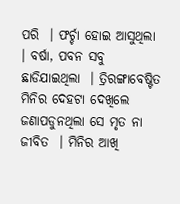ପରି  । ଫର୍ଚ୍ଚା ହୋଇ ଆସୁଥିଲା  । ବର୍ଷା, ପବନ ସବୁ ଛାଡିଯାଇଥିଲା  । ତ୍ରିରଙ୍ଗାବେଷ୍ଟିତ ମିନିର ଦେହଟା ଦେଖିଲେ ଜଣାପଡୁନଥିଲା ସେ ମୃତ ନା ଜୀବିତ  । ମିନିର ଆଖି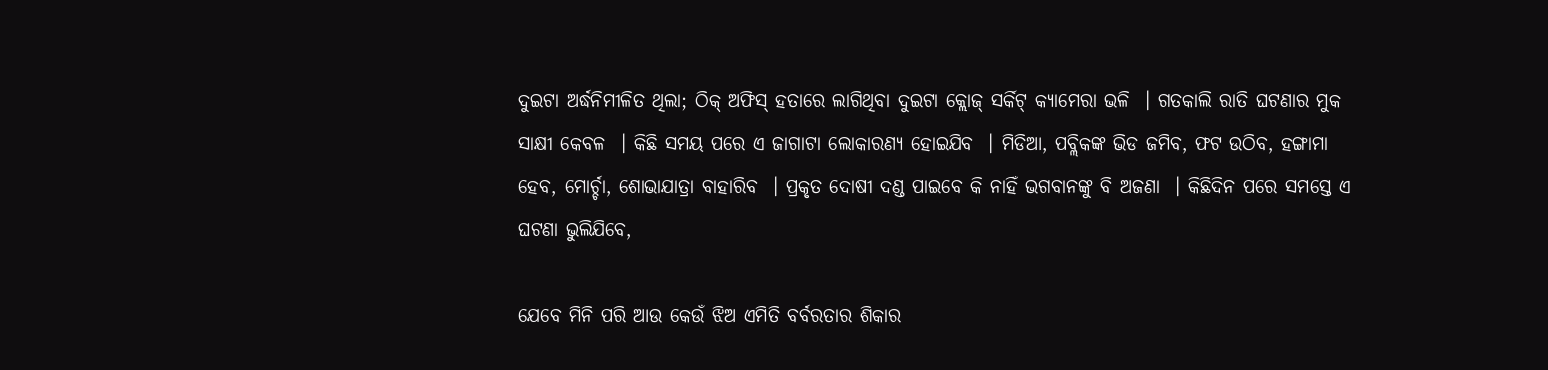ଦୁଇଟା ଅର୍ଦ୍ଧନିମୀଳିତ ଥିଲା; ଠିକ୍ ଅଫିସ୍ ହତାରେ ଲାଗିଥିବା ଦୁଇଟା କ୍ଲୋଜ୍ ସର୍କିଟ୍ କ୍ୟାମେରା ଭଳି  । ଗତକାଲି ରାତି ଘଟଣାର ମୁକ ସାକ୍ଷୀ କେବଳ  । କିଛି ସମୟ ପରେ ଏ ଜାଗାଟା ଲୋକାରଣ୍ୟ ହୋଇଯିବ  । ମିଡିଆ, ପବ୍ଲିକଙ୍କ ଭିଡ ଜମିବ, ଫଟ ଉଠିବ, ହଙ୍ଗାମା ହେବ, ମୋର୍ଚ୍ଚା, ଶୋଭାଯାତ୍ରା ବାହାରିବ  । ପ୍ରକୃତ ଦୋଷୀ ଦଣ୍ଡ ପାଇବେ କି ନାହିଁ ଭଗବାନଙ୍କୁ ବି ଅଜଣା  । କିଛିଦିନ ପରେ ସମସ୍ତେ ଏ ଘଟଣା ଭୁଲିଯିବେ,

ଯେବେ ମିନି ପରି ଆଉ କେଉଁ ଝିଅ ଏମିତି ବର୍ବରତାର ଶିକାର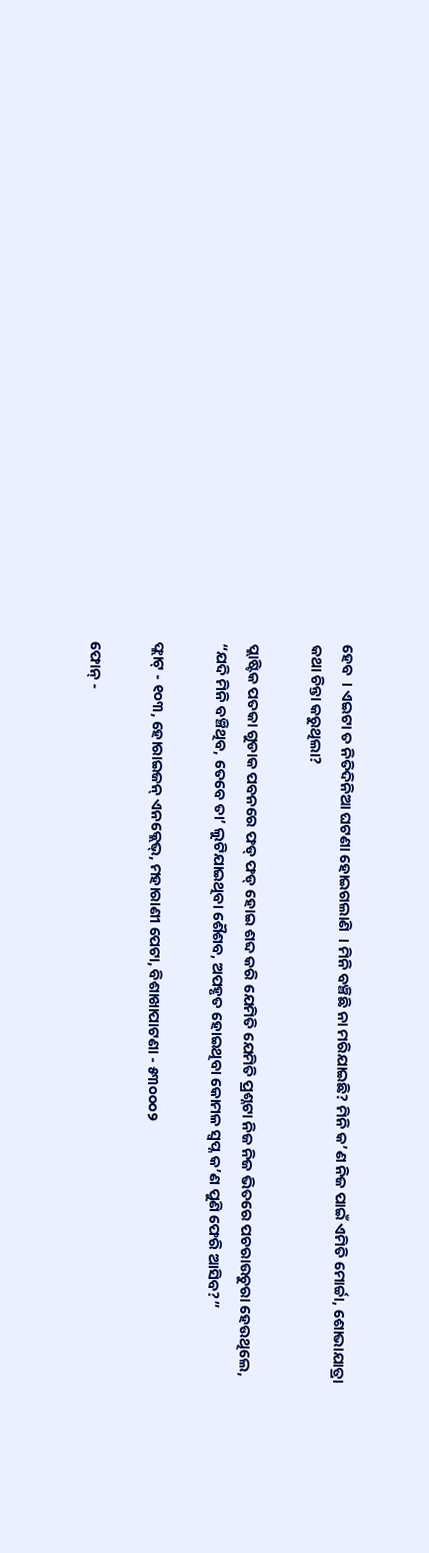ହେବ  । ଏଇଟା ତ ନିତିଦିନିଆ ଘଟଣା ହୋଇଗଲାଣି  । ମିନି ବଞ୍ଚିଛି ନା ମରିଯାଇଛି? ମିନି କ’ଣ ନିଜ ପାଇଁ ଏମିତି ମୋର୍ଚ୍ଚା, ଶୋଭାଯାତ୍ରା କଥା ଚିନ୍ତା କରୁଥିଲା?

ପ୍ଲାଷ୍ଟିକ ପତକା ଗୁଡାକ ପବନରେ ଫଡ୍ ଫଡ୍ ହୋଇ ଶବ୍ଦ କରି ଯେମିତି ଯେମିତି ପ୍ରଶ୍ନଟା ନିଜ ନିଜ ଭିତରେ ପଚରାଉଚୁରା ହେଉଥିଲେ, “ଯଦି ମିନି ବଞ୍ଚିଥିବ, ତେବେ ତା’ ଲୁଟିଯାଇଥିବା ଶୈଶବ, ଅପହୃତ ହୋଇଥିବା କୋମଳ ସ୍ୱପ୍ନ କ’ଣ ପୁଣି ଫେରି ଆସିବ?”

ଫ୍ଲାଟ୍ - ୧୦୩, ହୋରାଇଜନ୍ ଏନକ୍ଲେଭ୍, ମହାରାଣୀ ପେଟା, ବିଶାଖାପାଟଣା - ୫୩୦୦୦୨

ଫୋନ୍ -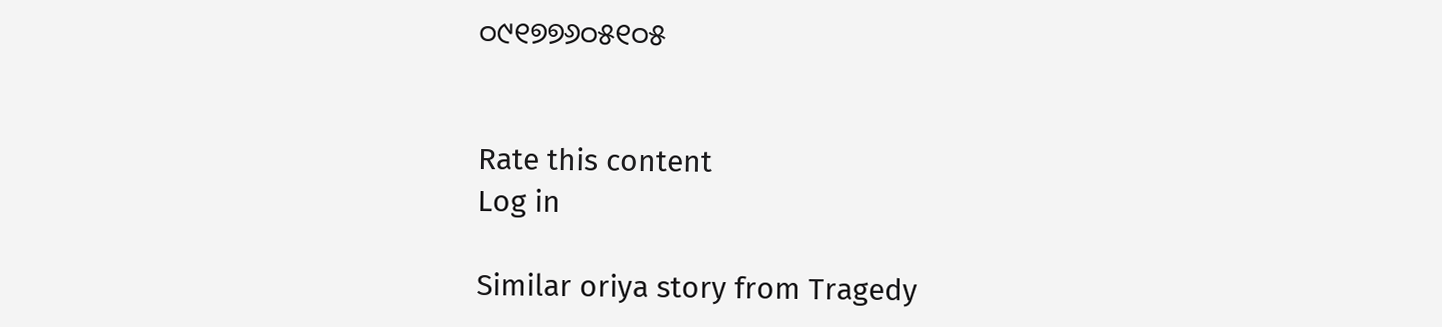୦୯୧୭୭୬୦୫୧୦୫


Rate this content
Log in

Similar oriya story from Tragedy